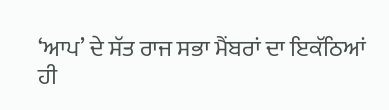‘ਆਪ’ ਦੇ ਸੱਤ ਰਾਜ ਸਭਾ ਮੈਂਬਰਾਂ ਦਾ ਇਕੱਠਿਆਂ ਹੀ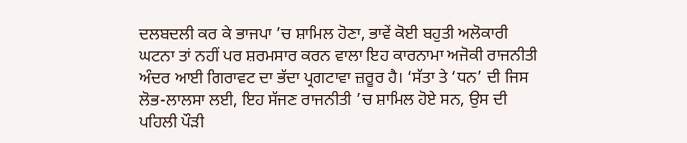ਦਲਬਦਲੀ ਕਰ ਕੇ ਭਾਜਪਾ ’ਚ ਸ਼ਾਮਿਲ ਹੋਣਾ, ਭਾਵੇਂ ਕੋਈ ਬਹੁਤੀ ਅਲੋਕਾਰੀ ਘਟਨਾ ਤਾਂ ਨਹੀਂ ਪਰ ਸ਼ਰਮਸਾਰ ਕਰਨ ਵਾਲਾ ਇਹ ਕਾਰਨਾਮਾ ਅਜੋਕੀ ਰਾਜਨੀਤੀ ਅੰਦਰ ਆਈ ਗਿਰਾਵਟ ਦਾ ਭੱਦਾ ਪ੍ਰਗਟਾਵਾ ਜ਼ਰੂਰ ਹੈ। ‘ਸੱਤਾ ਤੇ ‘ਧਨ’ ਦੀ ਜਿਸ ਲੋਭ-ਲਾਲਸਾ ਲਈ, ਇਹ ਸੱਜਣ ਰਾਜਨੀਤੀ ’ਚ ਸ਼ਾਮਿਲ ਹੋਏ ਸਨ, ਉਸ ਦੀ ਪਹਿਲੀ ਪੌੜੀ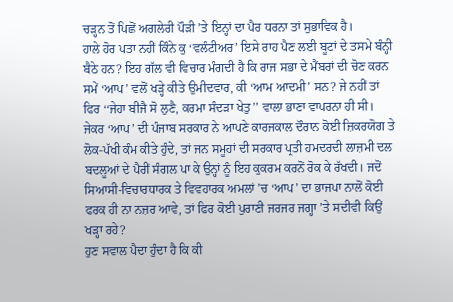ਚੜ੍ਹਨ ਤੋਂ ਪਿਛੋਂ ਅਗਲੇਰੀ ਪੌੜੀ ’ਤੇ ਇਨ੍ਹਾਂ ਦਾ ਪੈਰ ਧਰਨਾ ਤਾਂ ਸੁਭਾਵਿਕ ਹੈ।
ਹਾਲੇ ਹੋਰ ਪਤਾ ਨਹੀਂ ਕਿੰਨੇ ਕੁ ‘ਵਲੰਟੀਅਰ’ ਇਸੇ ਰਾਹ ਪੈਣ ਲਈ ਬੂਟਾਂ ਦੇ ਤਸਮੇ ਬੰਨ੍ਹੀ ਬੈਠੇ ਹਨ? ਇਹ ਗੱਲ ਵੀ ਵਿਚਾਰ ਮੰਗਦੀ ਹੈ ਕਿ ਰਾਜ ਸਭਾ ਦੇ ਮੈਂਬਰਾਂ ਦੀ ਚੋਣ ਕਰਨ ਸਮੇਂ ‘ਆਪ’ ਵਲੋਂ ਖੜ੍ਹੇ ਕੀਤੇ ਉਮੀਦਵਾਰ, ਕੀ ‘ਆਮ ਆਦਮੀ’ ਸਨ? ਜੇ ਨਹੀਂ ਤਾਂ ਫਿਰ ‘‘ਜੇਹਾ ਬੀਜੈ ਸੋ ਲੁਣੈ, ਕਰਮਾ ਸੰਦੜਾ ਖੇਤੁ’’ ਵਾਲਾ ਭਾਣਾ ਵਾਪਰਨਾ ਹੀ ਸੀ।
ਜੇਕਰ ‘ਆਪ’ ਦੀ ਪੰਜਾਬ ਸਰਕਾਰ ਨੇ ਆਪਣੇ ਕਾਰਜਕਾਲ ਦੌਰਾਨ ਕੋਈ ਜ਼ਿਕਰਯੋਗ ਤੇ ਲੋਕ-ਪੱਖੀ ਕੰਮ ਕੀਤੇ ਹੁੰਦੇ, ਤਾਂ ਜਨ ਸਮੂਹਾਂ ਦੀ ਸਰਕਾਰ ਪ੍ਰਤੀ ਹਮਦਰਦੀ ਲਾਜ਼ਮੀ ਦਲ ਬਦਲੂਆਂ ਦੇ ਪੈਰੀਂ ਸੰਗਲ ਪਾ ਕੇ ਉਨ੍ਹਾਂ ਨੂੰ ਇਹ ਕੁਕਰਮ ਕਰਨੋਂ ਰੋਕ ਕੇ ਰੱਖਦੀ। ਜਦੋਂ ਸਿਆਸੀ-ਵਿਚਾਰਧਾਰਕ ਤੇ ਵਿਵਹਾਰਕ ਅਮਲਾਂ ’ਚ ‘ਆਪ’ ਦਾ ਭਾਜਪਾ ਨਾਲੋਂ ਕੋਈ ਫਰਕ ਹੀ ਨਾ ਨਜ਼ਰ ਆਵੇ, ਤਾਂ ਫਿਰ ਕੋਈ ਪੁਰਾਣੀ ਜਰਜਰ ਜਗ੍ਹਾ ’ਤੇ ਸਦੀਵੀ ਕਿਉਂ ਖੜ੍ਹਾ ਰਹੇ?
ਹੁਣ ਸਵਾਲ ਪੈਦਾ ਹੁੰਦਾ ਹੈ ਕਿ ਕੀ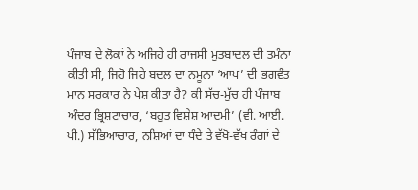ਪੰਜਾਬ ਦੇ ਲੋਕਾਂ ਨੇ ਅਜਿਹੇ ਹੀ ਰਾਜਸੀ ਮੁਤਬਾਦਲ ਦੀ ਤਮੰਨਾ ਕੀਤੀ ਸੀ, ਜਿਹੋ ਜਿਹੇ ਬਦਲ ਦਾ ਨਮੂਨਾ ‘ਆਪ’ ਦੀ ਭਗਵੰਤ ਮਾਨ ਸਰਕਾਰ ਨੇ ਪੇਸ਼ ਕੀਤਾ ਹੈ? ਕੀ ਸੱਚ-ਮੁੱਚ ਹੀ ਪੰਜਾਬ ਅੰਦਰ ਭ੍ਰਿਸ਼ਟਾਚਾਰ, ‘ਬਹੁਤ ਵਿਸ਼ੇਸ਼ ਆਦਮੀ’ (ਵੀ. ਆਈ. ਪੀ.) ਸੱਭਿਆਚਾਰ, ਨਸ਼ਿਆਂ ਦਾ ਧੰਦੇ ਤੇ ਵੱਖੋ-ਵੱਖ ਰੰਗਾਂ ਦੇ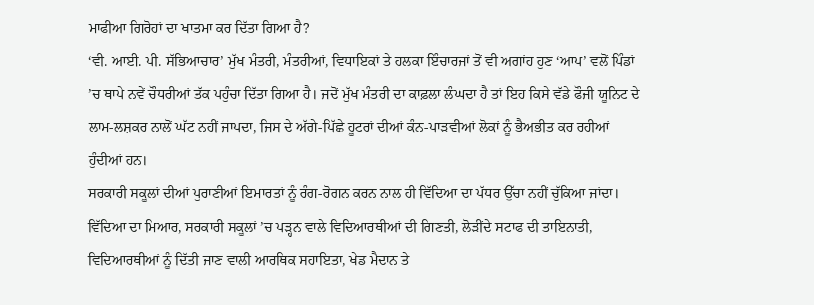ਮਾਫੀਆ ਗਿਰੋਹਾਂ ਦਾ ਖਾਤਮਾ ਕਰ ਦਿੱਤਾ ਗਿਆ ਹੈ?
‘ਵੀ. ਆਈ. ਪੀ. ਸੱਭਿਆਚਾਰ’ ਮੁੱਖ ਮੰਤਰੀ, ਮੰਤਰੀਆਂ, ਵਿਧਾਇਕਾਂ ਤੇ ਹਲਕਾ ਇੰਚਾਰਜਾਂ ਤੋਂ ਵੀ ਅਗਾਂਹ ਹੁਣ ‘ਆਪ’ ਵਲੋਂ ਪਿੰਡਾਂ ’ਚ ਥਾਪੇ ਨਵੇਂ ਚੌਧਰੀਆਂ ਤੱਕ ਪਹੁੰਚਾ ਦਿੱਤਾ ਗਿਆ ਹੈ। ਜਦੋਂ ਮੁੱਖ ਮੰਤਰੀ ਦਾ ਕਾਫ਼ਲਾ ਲੰਘਦਾ ਹੈ ਤਾਂ ਇਹ ਕਿਸੇ ਵੱਡੇ ਫੌਜੀ ਯੂਨਿਟ ਦੇ ਲਾਮ-ਲਸ਼ਕਰ ਨਾਲੋਂ ਘੱਟ ਨਹੀਂ ਜਾਪਦਾ, ਜਿਸ ਦੇ ਅੱਗੇ-ਪਿੱਛੇ ਹੂਟਰਾਂ ਦੀਆਂ ਕੰਨ-ਪਾੜਵੀਆਂ ਲੋਕਾਂ ਨੂੰ ਭੈਅਭੀਤ ਕਰ ਰਹੀਆਂ ਹੁੰਦੀਆਂ ਹਨ।
ਸਰਕਾਰੀ ਸਕੂਲਾਂ ਦੀਆਂ ਪੁਰਾਣੀਆਂ ਇਮਾਰਤਾਂ ਨੂੰ ਰੰਗ-ਰੋਗਨ ਕਰਨ ਨਾਲ ਹੀ ਵਿੱਦਿਆ ਦਾ ਪੱਧਰ ਉੱਚਾ ਨਹੀਂ ਚੁੱਕਿਆ ਜਾਂਦਾ। ਵਿੱਦਿਆ ਦਾ ਮਿਆਰ, ਸਰਕਾਰੀ ਸਕੂਲਾਂ ’ਚ ਪੜ੍ਹਨ ਵਾਲੇ ਵਿਦਿਆਰਥੀਆਂ ਦੀ ਗਿਣਤੀ, ਲੋੜੀਂਦੇ ਸਟਾਫ ਦੀ ਤਾਇਨਾਤੀ, ਵਿਦਿਆਰਥੀਆਂ ਨੂੰ ਦਿੱਤੀ ਜਾਣ ਵਾਲੀ ਆਰਥਿਕ ਸਹਾਇਤਾ, ਖੇਡ ਮੈਦਾਨ ਤੇ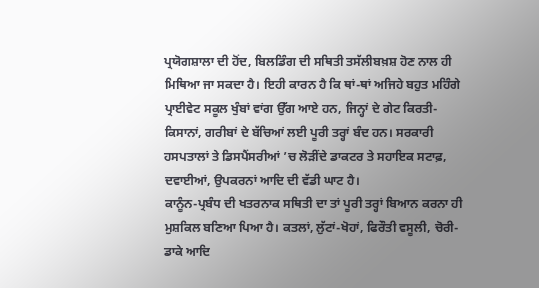ਪ੍ਰਯੋਗਸ਼ਾਲਾ ਦੀ ਹੋਂਦ, ਬਿਲਡਿੰਗ ਦੀ ਸਥਿਤੀ ਤਸੱਲੀਬਖ਼ਸ਼ ਹੋਣ ਨਾਲ ਹੀ ਮਿਥਿਆ ਜਾ ਸਕਦਾ ਹੈ। ਇਹੀ ਕਾਰਨ ਹੈ ਕਿ ਥਾਂ-ਥਾਂ ਅਜਿਹੇ ਬਹੁਤ ਮਹਿੰਗੇ ਪ੍ਰਾਈਵੇਟ ਸਕੂਲ ਖੁੰਬਾਂ ਵਾਂਗ ਉੱਗ ਆਏ ਹਨ, ਜਿਨ੍ਹਾਂ ਦੇ ਗੇਟ ਕਿਰਤੀ-ਕਿਸਾਨਾਂ, ਗਰੀਬਾਂ ਦੇ ਬੱਚਿਆਂ ਲਈ ਪੂਰੀ ਤਰ੍ਹਾਂ ਬੰਦ ਹਨ। ਸਰਕਾਰੀ ਹਸਪਤਾਲਾਂ ਤੇ ਡਿਸਪੈਂਸਰੀਆਂ ’ਚ ਲੋੜੀਂਦੇ ਡਾਕਟਰ ਤੇ ਸਹਾਇਕ ਸਟਾਫ਼, ਦਵਾਈਆਂ, ਉਪਕਰਨਾਂ ਆਦਿ ਦੀ ਵੱਡੀ ਘਾਟ ਹੈ।
ਕਾਨੂੰਨ-ਪ੍ਰਬੰਧ ਦੀ ਖਤਰਨਾਕ ਸਥਿਤੀ ਦਾ ਤਾਂ ਪੂਰੀ ਤਰ੍ਹਾਂ ਬਿਆਨ ਕਰਨਾ ਹੀ ਮੁਸ਼ਕਿਲ ਬਣਿਆ ਪਿਆ ਹੈ। ਕਤਲਾਂ, ਲੁੱਟਾਂ-ਖੋਹਾਂ, ਫਿਰੌਤੀ ਵਸੂਲੀ, ਚੋਰੀ-ਡਾਕੇ ਆਦਿ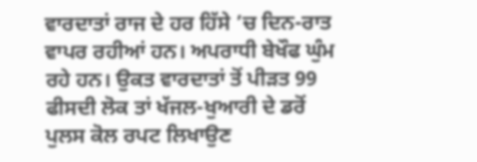ਵਾਰਦਾਤਾਂ ਰਾਜ ਦੇ ਹਰ ਹਿੱਸੇ ’ਚ ਦਿਨ-ਰਾਤ ਵਾਪਰ ਰਹੀਆਂ ਹਨ। ਅਪਰਾਧੀ ਬੇਖੌਫ ਘੁੰਮ ਰਹੇ ਹਨ। ਉਕਤ ਵਾਰਦਾਤਾਂ ਤੋਂ ਪੀੜਤ 99 ਫੀਸਦੀ ਲੋਕ ਤਾਂ ਖੱਜਲ-ਖੁਆਰੀ ਦੇ ਡਰੋਂ ਪੁਲਸ ਕੋਲ ਰਪਟ ਲਿਖਾਉਣ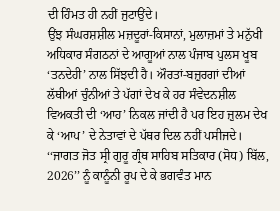ਦੀ ਹਿੰਮਤ ਹੀ ਨਹੀਂ ਜੁਟਾਉਂਦੇ।
ਉਂਝ ਸੰਘਰਸ਼ਸ਼ੀਲ ਮਜ਼ਦੂਰਾਂ-ਕਿਸਾਨਾਂ, ਮੁਲਾਜ਼ਮਾਂ ਤੇ ਮਨੁੱਖੀ ਅਧਿਕਾਰ ਸੰਗਠਨਾਂ ਦੇ ਆਗੂਆਂ ਨਾਲ ਪੰਜਾਬ ਪੁਲਸ ਖੂਬ ‘ਤਨਦੇਹੀ’ ਨਾਲ ਸਿੱਝਦੀ ਹੈ। ਔਰਤਾਂ-ਬਜ਼ੁਰਗਾਂ ਦੀਆਂ ਲੱਥੀਆਂ ਚੁੰਨੀਆਂ ਤੇ ਪੱਗਾਂ ਦੇਖ ਕੇ ਹਰ ਸੰਵੇਦਨਸ਼ੀਲ ਵਿਅਕਤੀ ਦੀ ‘ਆਹ’ ਨਿਕਲ ਜਾਂਦੀ ਹੈ ਪਰ ਇਹ ਜ਼ੁਲਮ ਦੇਖ ਕੇ ‘ਆਪ’ ਦੇ ਨੇਤਾਵਾਂ ਦੇ ਪੱਥਰ ਦਿਲ ਨਹੀਂ ਪਸੀਜਦੇ।
‘‘ਜਾਗਤ ਜੋਤ ਸ੍ਰੀ ਗੁਰੂ ਗ੍ਰੰਥ ਸਾਹਿਬ ਸਤਿਕਾਰ (ਸੋਧ) ਬਿੱਲ, 2026’’ ਨੂੰ ਕਾਨੂੰਨੀ ਰੂਪ ਦੇ ਕੇ ਭਗਵੰਤ ਮਾਨ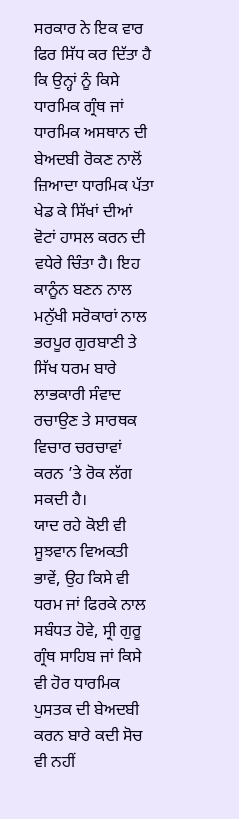ਸਰਕਾਰ ਨੇ ਇਕ ਵਾਰ ਫਿਰ ਸਿੱਧ ਕਰ ਦਿੱਤਾ ਹੈ ਕਿ ਉਨ੍ਹਾਂ ਨੂੰ ਕਿਸੇ ਧਾਰਮਿਕ ਗ੍ਰੰਥ ਜਾਂ ਧਾਰਮਿਕ ਅਸਥਾਨ ਦੀ ਬੇਅਦਬੀ ਰੋਕਣ ਨਾਲੋਂ ਜ਼ਿਆਦਾ ਧਾਰਮਿਕ ਪੱਤਾ ਖੇਡ ਕੇ ਸਿੱਖਾਂ ਦੀਆਂ ਵੋਟਾਂ ਹਾਸਲ ਕਰਨ ਦੀ ਵਧੇਰੇ ਚਿੰਤਾ ਹੈ। ਇਹ ਕਾਨੂੰਨ ਬਣਨ ਨਾਲ ਮਨੁੱਖੀ ਸਰੋਕਾਰਾਂ ਨਾਲ ਭਰਪੂਰ ਗੁਰਬਾਣੀ ਤੇ ਸਿੱਖ ਧਰਮ ਬਾਰੇ ਲਾਭਕਾਰੀ ਸੰਵਾਦ ਰਚਾਉਣ ਤੇ ਸਾਰਥਕ ਵਿਚਾਰ ਚਰਚਾਵਾਂ ਕਰਨ ’ਤੇ ਰੋਕ ਲੱਗ ਸਕਦੀ ਹੈ।
ਯਾਦ ਰਹੇ ਕੋਈ ਵੀ ਸੂਝਵਾਨ ਵਿਅਕਤੀ ਭਾਵੇਂ, ਉਹ ਕਿਸੇ ਵੀ ਧਰਮ ਜਾਂ ਫਿਰਕੇ ਨਾਲ ਸਬੰਧਤ ਹੋਵੇ, ਸ੍ਰੀ ਗੁਰੂ ਗ੍ਰੰਥ ਸਾਹਿਬ ਜਾਂ ਕਿਸੇ ਵੀ ਹੋਰ ਧਾਰਮਿਕ ਪੁਸਤਕ ਦੀ ਬੇਅਦਬੀ ਕਰਨ ਬਾਰੇ ਕਦੀ ਸੋਚ ਵੀ ਨਹੀਂ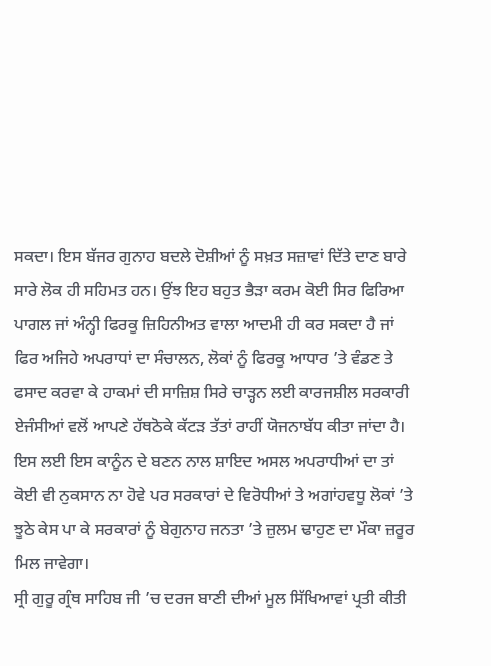ਸਕਦਾ। ਇਸ ਬੱਜਰ ਗੁਨਾਹ ਬਦਲੇ ਦੋਸ਼ੀਆਂ ਨੂੰ ਸਖ਼ਤ ਸਜ਼ਾਵਾਂ ਦਿੱਤੇ ਦਾਣ ਬਾਰੇ ਸਾਰੇ ਲੋਕ ਹੀ ਸਹਿਮਤ ਹਨ। ਉਂਝ ਇਹ ਬਹੁਤ ਭੈੜਾ ਕਰਮ ਕੋਈ ਸਿਰ ਫਿਰਿਆ ਪਾਗਲ ਜਾਂ ਅੰਨ੍ਹੀ ਫਿਰਕੂ ਜ਼ਿਹਿਨੀਅਤ ਵਾਲਾ ਆਦਮੀ ਹੀ ਕਰ ਸਕਦਾ ਹੈ ਜਾਂ ਫਿਰ ਅਜਿਹੇ ਅਪਰਾਧਾਂ ਦਾ ਸੰਚਾਲਨ, ਲੋਕਾਂ ਨੂੰ ਫਿਰਕੂ ਆਧਾਰ ’ਤੇ ਵੰਡਣ ਤੇ ਫਸਾਦ ਕਰਵਾ ਕੇ ਹਾਕਮਾਂ ਦੀ ਸਾਜ਼ਿਸ਼ ਸਿਰੇ ਚਾੜ੍ਹਨ ਲਈ ਕਾਰਜਸ਼ੀਲ ਸਰਕਾਰੀ ਏਜੰਸੀਆਂ ਵਲੋਂ ਆਪਣੇ ਹੱਥਠੋਕੇ ਕੱਟੜ ਤੱਤਾਂ ਰਾਹੀਂ ਯੋਜਨਾਬੱਧ ਕੀਤਾ ਜਾਂਦਾ ਹੈ। ਇਸ ਲਈ ਇਸ ਕਾਨੂੰਨ ਦੇ ਬਣਨ ਨਾਲ ਸ਼ਾਇਦ ਅਸਲ ਅਪਰਾਧੀਆਂ ਦਾ ਤਾਂ ਕੋਈ ਵੀ ਨੁਕਸਾਨ ਨਾ ਹੋਵੇ ਪਰ ਸਰਕਾਰਾਂ ਦੇ ਵਿਰੋਧੀਆਂ ਤੇ ਅਗਾਂਹਵਧੂ ਲੋਕਾਂ ’ਤੇ ਝੂਠੇ ਕੇਸ ਪਾ ਕੇ ਸਰਕਾਰਾਂ ਨੂੰ ਬੇਗੁਨਾਹ ਜਨਤਾ ’ਤੇ ਜ਼ੁਲਮ ਢਾਹੁਣ ਦਾ ਮੌਕਾ ਜ਼ਰੂਰ ਮਿਲ ਜਾਵੇਗਾ।
ਸ੍ਰੀ ਗੁਰੂ ਗ੍ਰੰਥ ਸਾਹਿਬ ਜੀ ’ਚ ਦਰਜ ਬਾਣੀ ਦੀਆਂ ਮੂਲ ਸਿੱਖਿਆਵਾਂ ਪ੍ਰਤੀ ਕੀਤੀ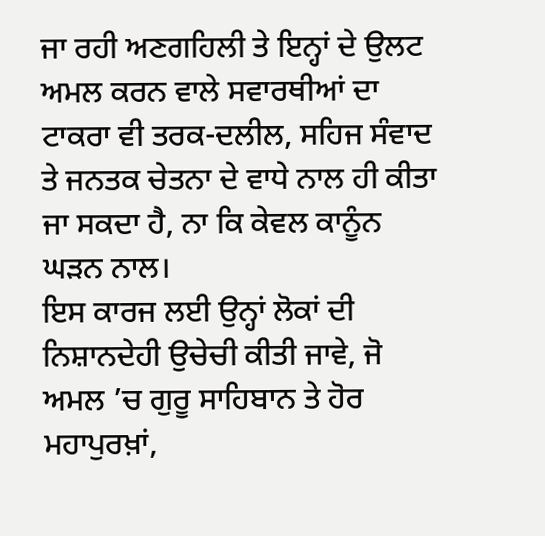ਜਾ ਰਹੀ ਅਣਗਹਿਲੀ ਤੇ ਇਨ੍ਹਾਂ ਦੇ ਉਲਟ ਅਮਲ ਕਰਨ ਵਾਲੇ ਸਵਾਰਥੀਆਂ ਦਾ ਟਾਕਰਾ ਵੀ ਤਰਕ-ਦਲੀਲ, ਸਹਿਜ ਸੰਵਾਦ ਤੇ ਜਨਤਕ ਚੇਤਨਾ ਦੇ ਵਾਧੇ ਨਾਲ ਹੀ ਕੀਤਾ ਜਾ ਸਕਦਾ ਹੈ, ਨਾ ਕਿ ਕੇਵਲ ਕਾਨੂੰਨ ਘੜਨ ਨਾਲ।
ਇਸ ਕਾਰਜ ਲਈ ਉਨ੍ਹਾਂ ਲੋਕਾਂ ਦੀ ਨਿਸ਼ਾਨਦੇਹੀ ਉਚੇਚੀ ਕੀਤੀ ਜਾਵੇ, ਜੋ ਅਮਲ ’ਚ ਗੁਰੂ ਸਾਹਿਬਾਨ ਤੇ ਹੋਰ ਮਹਾਪੁਰਖ਼ਾਂ,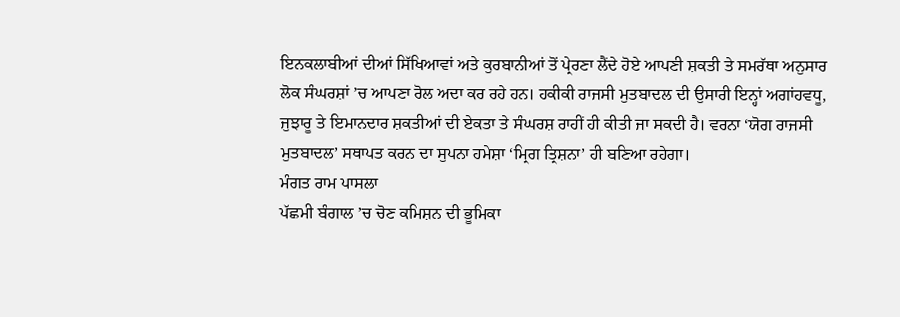ਇਨਕਲਾਬੀਆਂ ਦੀਆਂ ਸਿੱਖਿਆਵਾਂ ਅਤੇ ਕੁਰਬਾਨੀਆਂ ਤੋਂ ਪ੍ਰੇਰਣਾ ਲੈਂਦੇ ਹੋਏ ਆਪਣੀ ਸ਼ਕਤੀ ਤੇ ਸਮਰੱਥਾ ਅਨੁਸਾਰ ਲੋਕ ਸੰਘਰਸ਼ਾਂ ’ਚ ਆਪਣਾ ਰੋਲ ਅਦਾ ਕਰ ਰਹੇ ਹਨ। ਹਕੀਕੀ ਰਾਜਸੀ ਮੁਤਬਾਦਲ ਦੀ ਉਸਾਰੀ ਇਨ੍ਹਾਂ ਅਗਾਂਹਵਧੂ, ਜੁਝਾਰੂ ਤੇ ਇਮਾਨਦਾਰ ਸ਼ਕਤੀਆਂ ਦੀ ਏਕਤਾ ਤੇ ਸੰਘਰਸ਼ ਰਾਹੀਂ ਹੀ ਕੀਤੀ ਜਾ ਸਕਦੀ ਹੈ। ਵਰਨਾ ‘ਯੋਗ ਰਾਜਸੀ ਮੁਤਬਾਦਲ’ ਸਥਾਪਤ ਕਰਨ ਦਾ ਸੁਪਨਾ ਹਮੇਸ਼ਾ ‘ਮ੍ਰਿਗ ਤ੍ਰਿਸ਼ਨਾ’ ਹੀ ਬਣਿਆ ਰਹੇਗਾ।
ਮੰਗਤ ਰਾਮ ਪਾਸਲਾ
ਪੱਛਮੀ ਬੰਗਾਲ ’ਚ ਚੋਣ ਕਮਿਸ਼ਨ ਦੀ ਭੂਮਿਕਾ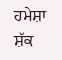ਹਮੇਸ਼ਾ ਸ਼ੱਕ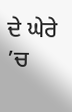ਦੇ ਘੇਰੇ ’ਚ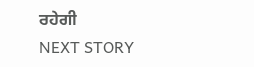ਰਹੇਗੀ
NEXT STORY